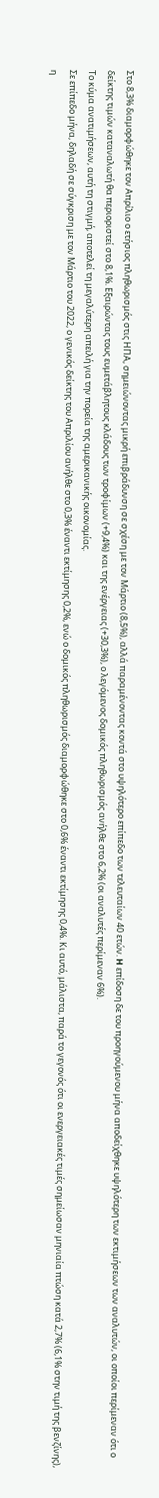Στο 8,3% διαμορφώθηκε τον Απρίλιο ο ετήσιος πληθωρισμός στις ΗΠΑ, σημειώνοντας μικρή επιβράδυνση σε σχέση με τον Μάρτιο (8,5%), αλλά παραμένοντας κοντά στο υψηλότερο επίπεδο των τελευταίων 40 ετών. H επίδοση δε του προηγούμενου μήνα αποδείχθηκε υψηλότερη των εκτιμήσεων των αναλυτών, οι οποίοι περίμεναν ότι ο δείκτης τιμών καταναλωτή θα περιοριστεί στο 8,1%. Εξαιρώντας τους ευμετάβλητους κλάδους των τροφίμων (+9,4%) και της ενέργειας (+30,3%), ο λεγόμενος δομικός πληθωρισμός ανήλθε στο 6,2% (οι αναλυτές περίμεναν 6%).
Το κύμα ανατιμήσεων, αυτή τη στιγμή, αποτελεί τη μεγαλύτερη απειλή για την πορεία της αμερικανικής οικονομίας.
Σε επίπεδο μήνα, δηλαδή σε σύγκριση με τον Μάρτιο του 2022, ο γενικός δείκτης του Απριλίου ανήλθε στο 0,3% έναντι εκτίμησης 0,2%, ενώ ο δομικός πληθωρισμός διαμορφώθηκε στο 0,6% έναντι εκτίμησης 0,4%. Κι αυτό, μάλιστα, παρά το γεγονός ότι οι ενεργειακές τιμές σημείωσαν μηνιαία πτώση κατά 2,7% (6,1% στην τιμή της βενζίνης), η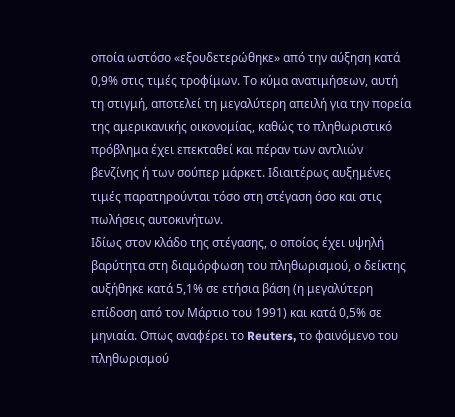οποία ωστόσο «εξουδετερώθηκε» από την αύξηση κατά 0,9% στις τιμές τροφίμων. Το κύμα ανατιμήσεων, αυτή τη στιγμή, αποτελεί τη μεγαλύτερη απειλή για την πορεία της αμερικανικής οικονομίας, καθώς το πληθωριστικό πρόβλημα έχει επεκταθεί και πέραν των αντλιών βενζίνης ή των σούπερ μάρκετ. Ιδιαιτέρως αυξημένες τιμές παρατηρούνται τόσο στη στέγαση όσο και στις πωλήσεις αυτοκινήτων.
Ιδίως στον κλάδο της στέγασης, ο οποίος έχει υψηλή βαρύτητα στη διαμόρφωση του πληθωρισμού, ο δείκτης αυξήθηκε κατά 5,1% σε ετήσια βάση (η μεγαλύτερη επίδοση από τον Μάρτιο του 1991) και κατά 0,5% σε μηνιαία. Οπως αναφέρει το Reuters, το φαινόμενο του πληθωρισμού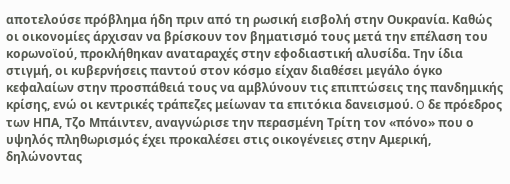αποτελούσε πρόβλημα ήδη πριν από τη ρωσική εισβολή στην Ουκρανία. Καθώς οι οικονομίες άρχισαν να βρίσκουν τον βηματισμό τους μετά την επέλαση του κορωνοϊού, προκλήθηκαν αναταραχές στην εφοδιαστική αλυσίδα. Την ίδια στιγμή, οι κυβερνήσεις παντού στον κόσμο είχαν διαθέσει μεγάλο όγκο κεφαλαίων στην προσπάθειά τους να αμβλύνουν τις επιπτώσεις της πανδημικής κρίσης, ενώ οι κεντρικές τράπεζες μείωναν τα επιτόκια δανεισμού. O δε πρόεδρος των ΗΠΑ, Τζο Μπάιντεν, αναγνώρισε την περασμένη Τρίτη τον «πόνο» που ο υψηλός πληθωρισμός έχει προκαλέσει στις οικογένειες στην Αμερική, δηλώνοντας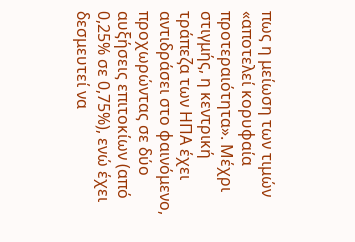πως η μείωση των τιμών «αποτελεί κορυφαία προτεραιότητα». Μέχρι στιγμής, η κεντρική τράπεζα των ΗΠΑ έχει αντιδράσει στο φαινόμενο, προχωρώντας σε δύο αυξήσεις επιτοκίων (από 0,25% σε 0,75%), ενώ έχει δεσμευτεί να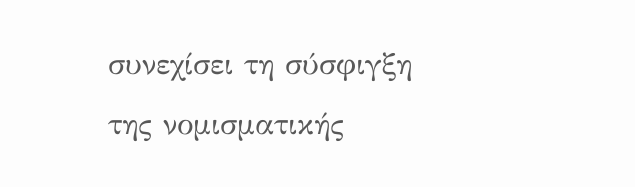συνεχίσει τη σύσφιγξη της νομισματικής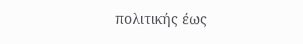πολιτικής έως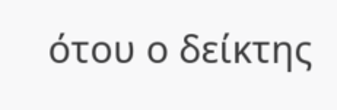ότου ο δείκτης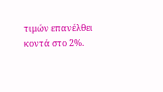τιμών επανέλθει κοντά στο 2%.